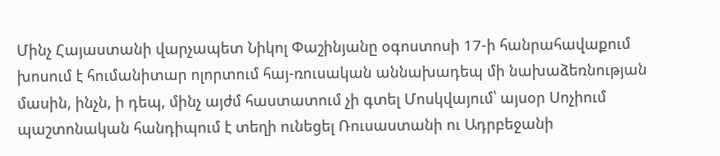Մինչ Հայաստանի վարչապետ Նիկոլ Փաշինյանը օգոստոսի 17-ի հանրահավաքում խոսում է հումանիտար ոլորտում հայ-ռուսական աննախադեպ մի նախաձեռնության մասին, ինչն, ի դեպ, մինչ այժմ հաստատում չի գտել Մոսկվայում՝ այսօր Սոչիում պաշտոնական հանդիպում է տեղի ունեցել Ռուսաստանի ու Ադրբեջանի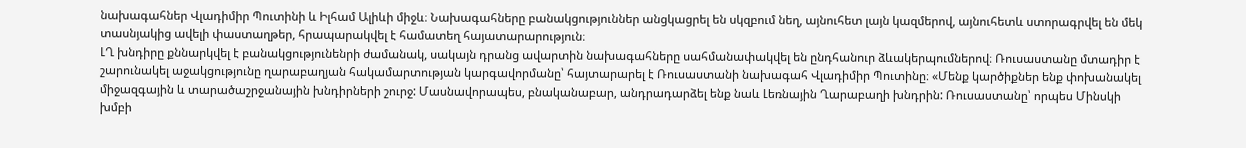նախագահներ Վլադիմիր Պուտինի և Իլհամ Ալիևի միջև։ Նախագահները բանակցություններ անցկացրել են սկզբում նեղ, այնուհետ լայն կազմերով, այնուհետև ստորագրվել են մեկ տասնյակից ավելի փաստաղթեր, հրապարակվել է համատեղ հայատարարություն։
ԼՂ խնդիրը քննարկվել է բանակցությունենրի ժամանակ, սակայն դրանց ավարտին նախագահները սահմանափակվել են ընդհանուր ձևակերպումներով։ Ռուսաստանը մտադիր է շարունակել աջակցությունը ղարաբաղյան հակամարտության կարգավորմանը՝ հայտարարել է Ռուսաստանի նախագահ Վլադիմիր Պուտինը։ «Մենք կարծիքներ ենք փոխանակել միջազգային և տարածաշրջանային խնդիրների շուրջ: Մասնավորապես, բնականաբար, անդրադարձել ենք նաև Լեռնային Ղարաբաղի խնդրին: Ռուսաստանը՝ որպես Մինսկի խմբի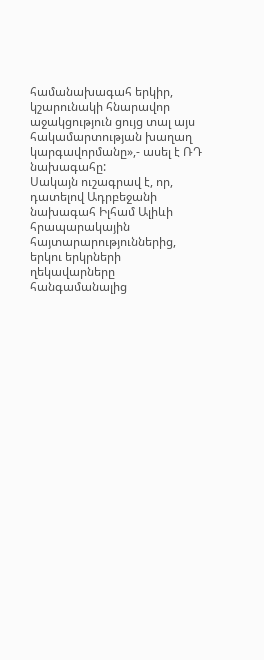համանախագահ երկիր, կշարունակի հնարավոր աջակցություն ցույց տալ այս հակամարտության խաղաղ կարգավորմանը»,- ասել է ՌԴ նախագահը:
Սակայն ուշագրավ է, որ, դատելով Ադրբեջանի նախագահ Իլհամ Ալիևի հրապարակային հայտարարություններից, երկու երկրների ղեկավարները հանգամանալից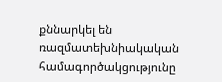քննարկել են ռազմատեխնիակական համագործակցությունը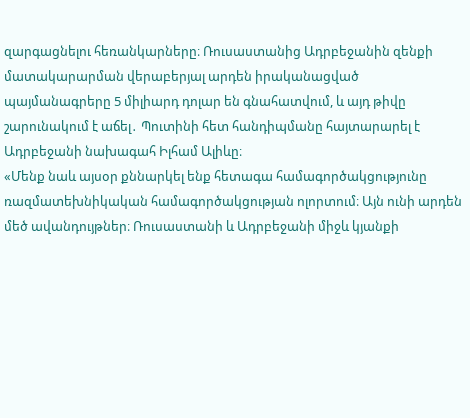զարգացնելու հեռանկարները։ Ռուսաստանից Ադրբեջանին զենքի մատակարարման վերաբերյալ արդեն իրականացված պայմանագրերը 5 միլիարդ դոլար են գնահատվում, և այդ թիվը շարունակում է աճել․ Պուտինի հետ հանդիպմանը հայտարարել է Ադրբեջանի նախագահ Իլհամ Ալիևը։
«Մենք նաև այսօր քննարկել ենք հետագա համագործակցությունը ռազմատեխնիկական համագործակցության ոլորտում։ Այն ունի արդեն մեծ ավանդույթներ։ Ռուսաստանի և Ադրբեջանի միջև կյանքի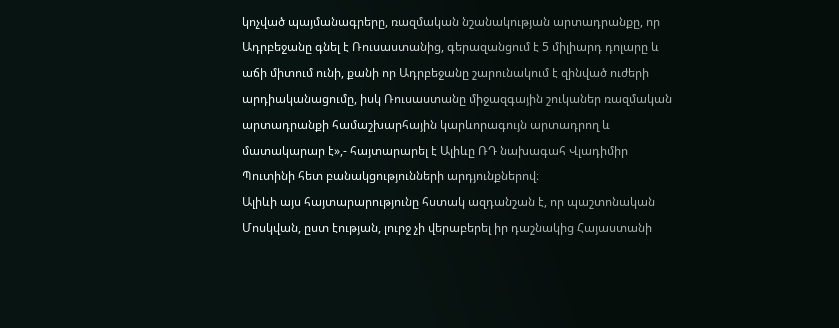կոչված պայմանագրերը, ռազմական նշանակության արտադրանքը, որ Ադրբեջանը գնել է Ռուսաստանից, գերազանցում է 5 միլիարդ դոլարը և աճի միտում ունի, քանի որ Ադրբեջանը շարունակում է զինված ուժերի արդիականացումը, իսկ Ռուսաստանը միջազգային շուկաներ ռազմական արտադրանքի համաշխարհային կարևորագույն արտադրող և մատակարար է»,- հայտարարել է Ալիևը ՌԴ նախագահ Վլադիմիր Պուտինի հետ բանակցությունների արդյունքներով։
Ալիևի այս հայտարարությունը հստակ ազդանշան է, որ պաշտոնական Մոսկվան, ըստ էության, լուրջ չի վերաբերել իր դաշնակից Հայաստանի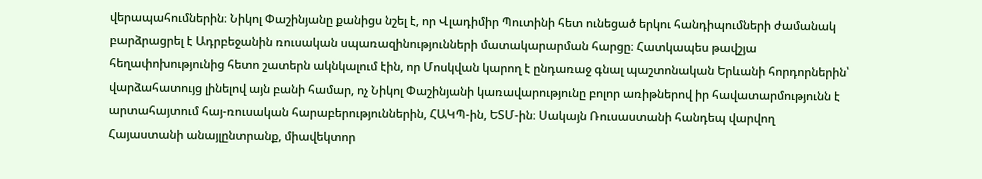վերապահումներին։ Նիկոլ Փաշինյանը քանիցս նշել է, որ Վլադիմիր Պուտինի հետ ունեցած երկու հանդիպումների ժամանակ բարձրացրել է Ադրբեջանին ռուսական սպառազինությունների մատակարարման հարցը։ Հատկապես թավշյա հեղափոխությունից հետո շատերն ակնկալում էին, որ Մոսկվան կարող է ընդառաջ գնալ պաշտոնական Երևանի հորդորներին՝ վարձահատույց լինելով այն բանի համար, ոչ Նիկոլ Փաշինյանի կառավարությունը բոլոր առիթներով իր հավատարմությունն է արտահայտում հայ-ռուսական հարաբերություններին, ՀԱԿՊ-ին, ԵՏՄ-ին։ Սակայն Ռուսաստանի հանդեպ վարվող Հայաստանի անայլընտրանք, միավեկտոր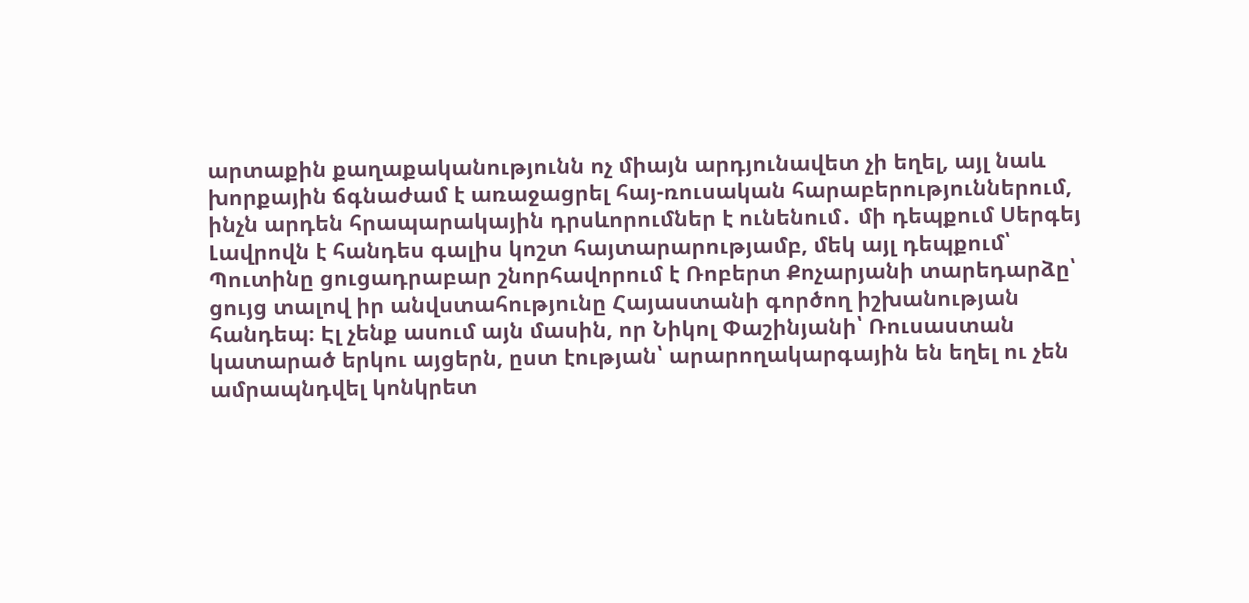արտաքին քաղաքականությունն ոչ միայն արդյունավետ չի եղել, այլ նաև խորքային ճգնաժամ է առաջացրել հայ-ռուսական հարաբերություններում, ինչն արդեն հրապարակային դրսևորումներ է ունենում․ մի դեպքում Սերգեյ Լավրովն է հանդես գալիս կոշտ հայտարարությամբ, մեկ այլ դեպքում՝ Պուտինը ցուցադրաբար շնորհավորում է Ռոբերտ Քոչարյանի տարեդարձը՝ ցույց տալով իր անվստահությունը Հայաստանի գործող իշխանության հանդեպ։ Էլ չենք ասում այն մասին, որ Նիկոլ Փաշինյանի՝ Ռուսաստան կատարած երկու այցերն, ըստ էության՝ արարողակարգային են եղել ու չեն ամրապնդվել կոնկրետ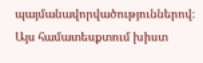պայմանավորվածություններով։
Այս համատեսքտում խիստ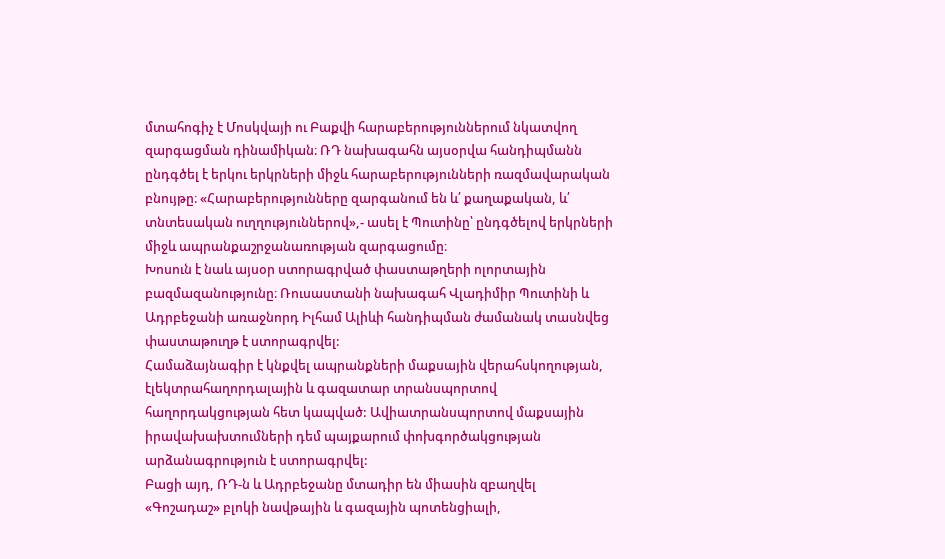մտահոգիչ է Մոսկվայի ու Բաքվի հարաբերություններում նկատվող զարգացման դինամիկան։ ՌԴ նախագահն այսօրվա հանդիպմանն ընդգծել է երկու երկրների միջև հարաբերությունների ռազմավարական բնույթը։ «Հարաբերությունները զարգանում են և՛ քաղաքական, և՛ տնտեսական ուղղություններով»,- ասել է Պուտինը՝ ընդգծելով երկրների միջև ապրանքաշրջանառության զարգացումը։
Խոսուն է նաև այսօր ստորագրված փաստաթղերի ոլորտային բազմազանությունը։ Ռուսաստանի նախագահ Վլադիմիր Պուտինի և Ադրբեջանի առաջնորդ Իլհամ Ալիևի հանդիպման ժամանակ տասնվեց փաստաթուղթ է ստորագրվել:
Համաձայնագիր է կնքվել ապրանքների մաքսային վերահսկողության, էլեկտրահաղորդալային և գազատար տրանսպորտով հաղորդակցության հետ կապված: Ավիատրանսպորտով մաքսային իրավախախտումների դեմ պայքարում փոխգործակցության արձանագրություն է ստորագրվել:
Բացի այդ, ՌԴ-ն և Ադրբեջանը մտադիր են միասին զբաղվել «Գոշադաշ» բլոկի նավթային և գազային պոտենցիալի,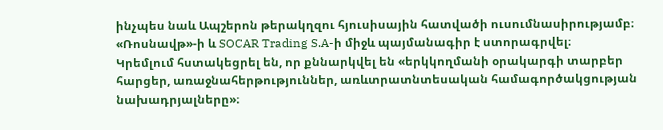ինչպես նաև Ապշերոն թերակղզու հյուսիսային հատվածի ուսումնասիրությամբ։ «Ռոսնավթ»-ի և SOCAR Trading S.A-ի միջև պայմանագիր է ստորագրվել։
Կրեմլում հստակեցրել են, որ քննարկվել են «երկկողմանի օրակարգի տարբեր հարցեր, առաջնահերթություններ, առևտրատնտեսական համագործակցության նախադրյալները»։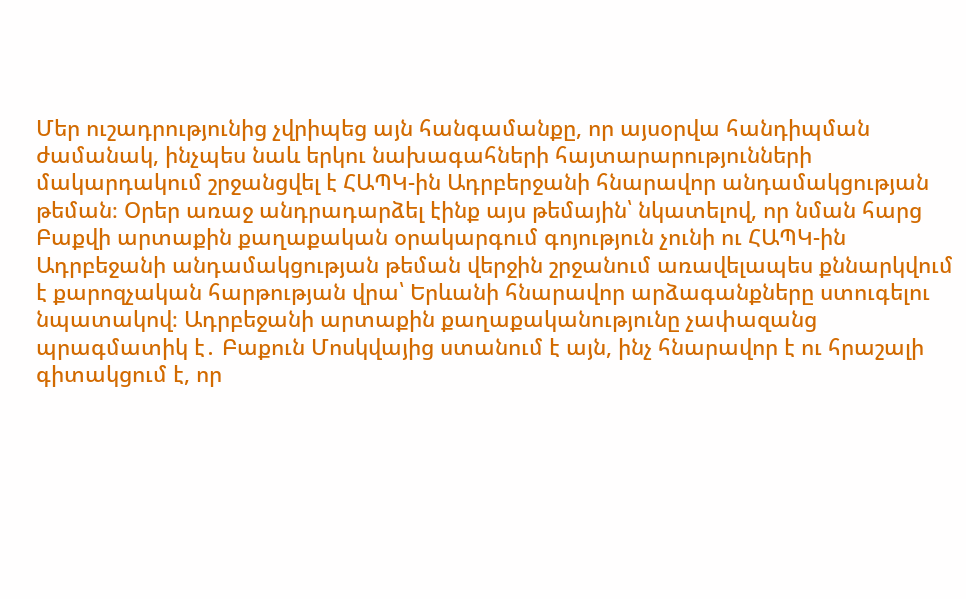Մեր ուշադրությունից չվրիպեց այն հանգամանքը, որ այսօրվա հանդիպման ժամանակ, ինչպես նաև երկու նախագահների հայտարարությունների մակարդակում շրջանցվել է ՀԱՊԿ-ին Ադրբերջանի հնարավոր անդամակցության թեման։ Օրեր առաջ անդրադարձել էինք այս թեմային՝ նկատելով, որ նման հարց Բաքվի արտաքին քաղաքական օրակարգում գոյություն չունի ու ՀԱՊԿ-ին Ադրբեջանի անդամակցության թեման վերջին շրջանում առավելապես քննարկվում է քարոզչական հարթության վրա՝ Երևանի հնարավոր արձագանքները ստուգելու նպատակով։ Ադրբեջանի արտաքին քաղաքականությունը չափազանց պրագմատիկ է․ Բաքուն Մոսկվայից ստանում է այն, ինչ հնարավոր է ու հրաշալի գիտակցում է, որ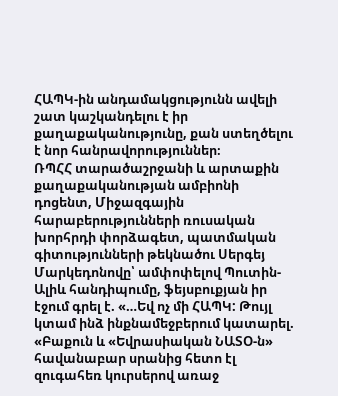ՀԱՊԿ-ին անդամակցությունն ավելի շատ կաշկանդելու է իր քաղաքականությունը, քան ստեղծելու է նոր հանրավորություններ։
ՌՊՀՀ տարածաշրջանի և արտաքին քաղաքականության ամբիոնի դոցենտ, Միջազգային հարաբերությունների ռուսական խորհրդի փորձագետ, պատմական գիտությունների թեկնածու Սերգեյ Մարկեդոնովը՝ ամփոփելով Պուտին-Ալիև հանդիպումը, ֆեյսբուքյան իր էջում գրել է. «…Եվ ոչ մի ՀԱՊԿ: Թույլ կտամ ինձ ինքնամեջբերում կատարել. «Բաքուն և «Եվրասիական ՆԱՏՕ-ն» հավանաբար սրանից հետո էլ զուգահեռ կուրսերով առաջ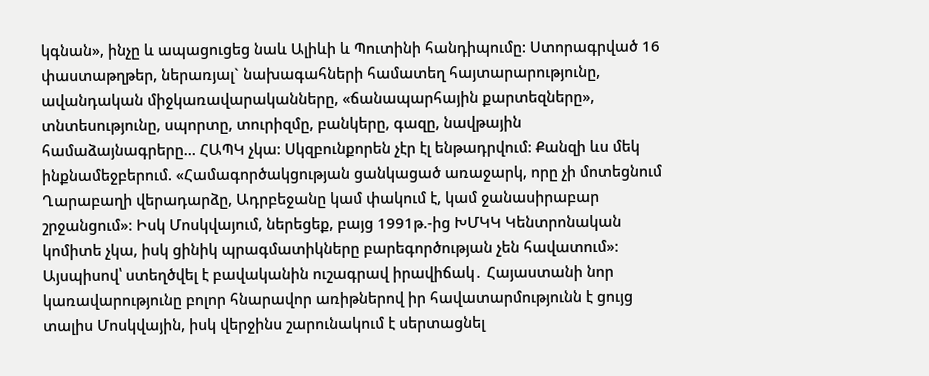կգնան», ինչը և ապացուցեց նաև Ալիևի և Պուտինի հանդիպումը: Ստորագրված 16 փաստաթղթեր, ներառյալ` նախագահների համատեղ հայտարարությունը, ավանդական միջկառավարականները, «ճանապարհային քարտեզները», տնտեսությունը, սպորտը, տուրիզմը, բանկերը, գազը, նավթային համաձայնագրերը… ՀԱՊԿ չկա: Սկզբունքորեն չէր էլ ենթադրվում: Քանզի ևս մեկ ինքնամեջբերում. «Համագործակցության ցանկացած առաջարկ, որը չի մոտեցնում Ղարաբաղի վերադարձը, Ադրբեջանը կամ փակում է, կամ ջանասիրաբար շրջանցում»: Իսկ Մոսկվայում, ներեցեք, բայց 1991թ.-ից ԽՄԿԿ Կենտրոնական կոմիտե չկա, իսկ ցինիկ պրագմատիկները բարեգործության չեն հավատում»:
Այսպիսով՝ ստեղծվել է բավականին ուշագրավ իրավիճակ․ Հայաստանի նոր կառավարությունը բոլոր հնարավոր առիթներով իր հավատարմությունն է ցույց տալիս Մոսկվային, իսկ վերջինս շարունակում է սերտացնել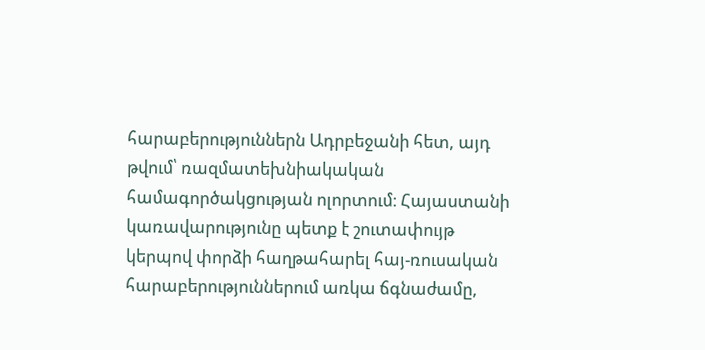հարաբերություններն Ադրբեջանի հետ, այդ թվում՝ ռազմատեխնիակական համագործակցության ոլորտում։ Հայաստանի կառավարությունը պետք է շուտափույթ կերպով փորձի հաղթահարել հայ-ռուսական հարաբերություններում առկա ճգնաժամը,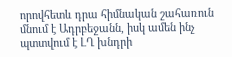որովհետև դրա հիմնական շահառուն մնում է Ադրբեջանն, իսկ ամեն ինչ պտտվում է ԼՂ խնդրի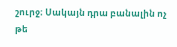շուրջ։ Սակայն դրա բանալին ոչ թե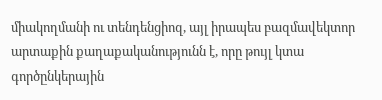միակողմանի ու տենդենցիոզ, այլ իրապես բազմավեկտոր արտաքին քաղաքականությունն է, որը թույլ կտա գործընկերային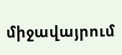միջավայրում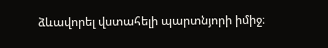ձևավորել վստահելի պարտնյորի իմիջ։